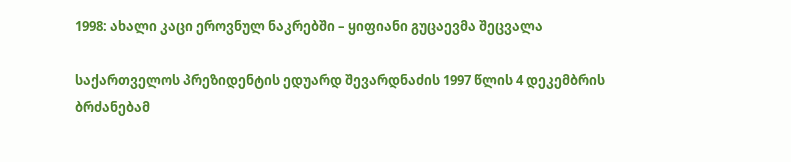1998: ახალი კაცი ეროვნულ ნაკრებში – ყიფიანი გუცაევმა შეცვალა

საქართველოს პრეზიდენტის ედუარდ შევარდნაძის 1997 წლის 4 დეკემბრის ბრძანებამ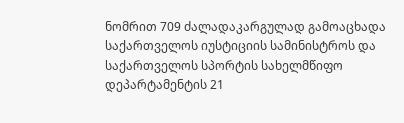ნომრით 709 ძალადაკარგულად გამოაცხადა საქართველოს იუსტიციის სამინისტროს და საქართველოს სპორტის სახელმწიფო დეპარტამენტის 21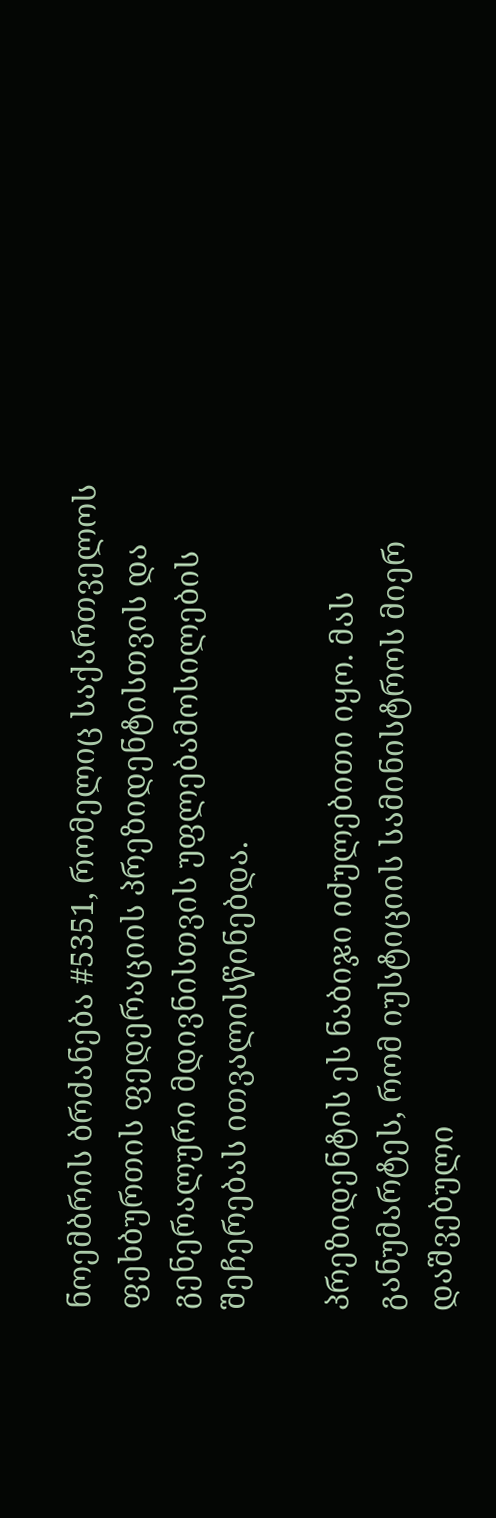ნოემბრის ბრძანება #5351, რომელიც საქართველოს ფეხბურთის ფედერაციის პრეზიდენტისთვის და გენერალური მდივნისთვის უფლებამოსილების შეჩერებას ითვალისწინებდა.

პრეზიდენტის ეს ნაბიჯი იძულებითი იყო. მას განუმარტეს, რომ იუსტიციის სამინისტროს მიერ დაშვებული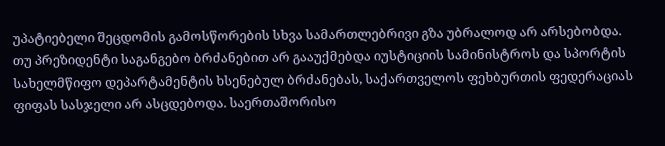უპატიებელი შეცდომის გამოსწორების სხვა სამართლებრივი გზა უბრალოდ არ არსებობდა. თუ პრეზიდენტი საგანგებო ბრძანებით არ გააუქმებდა იუსტიციის სამინისტროს და სპორტის სახელმწიფო დეპარტამენტის ხსენებულ ბრძანებას, საქართველოს ფეხბურთის ფედერაციას ფიფას სასჯელი არ ასცდებოდა. საერთაშორისო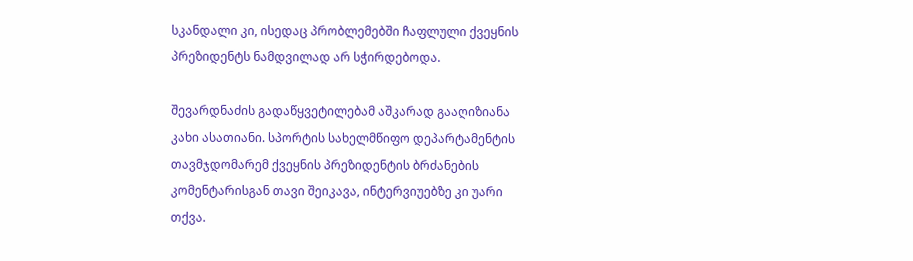სკანდალი კი, ისედაც პრობლემებში ჩაფლული ქვეყნის პრეზიდენტს ნამდვილად არ სჭირდებოდა.

შევარდნაძის გადაწყვეტილებამ აშკარად გააღიზიანა კახი ასათიანი. სპორტის სახელმწიფო დეპარტამენტის თავმჯდომარემ ქვეყნის პრეზიდენტის ბრძანების კომენტარისგან თავი შეიკავა, ინტერვიუებზე კი უარი თქვა.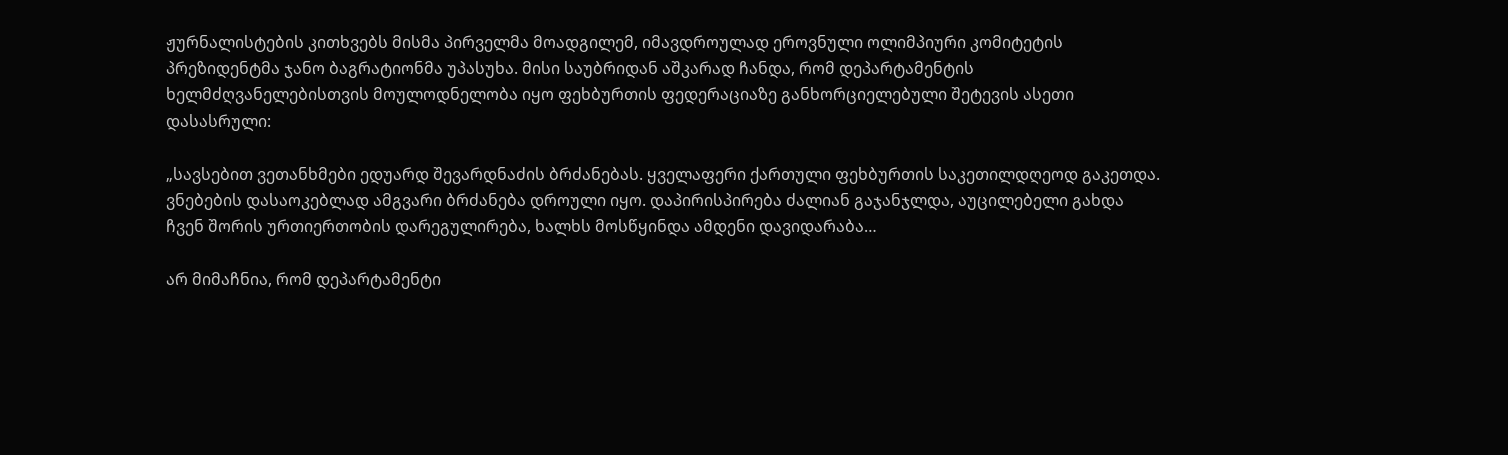ჟურნალისტების კითხვებს მისმა პირველმა მოადგილემ, იმავდროულად ეროვნული ოლიმპიური კომიტეტის პრეზიდენტმა ჯანო ბაგრატიონმა უპასუხა. მისი საუბრიდან აშკარად ჩანდა, რომ დეპარტამენტის ხელმძღვანელებისთვის მოულოდნელობა იყო ფეხბურთის ფედერაციაზე განხორციელებული შეტევის ასეთი დასასრული:

„სავსებით ვეთანხმები ედუარდ შევარდნაძის ბრძანებას. ყველაფერი ქართული ფეხბურთის საკეთილდღეოდ გაკეთდა. ვნებების დასაოკებლად ამგვარი ბრძანება დროული იყო. დაპირისპირება ძალიან გაჯანჯლდა, აუცილებელი გახდა ჩვენ შორის ურთიერთობის დარეგულირება, ხალხს მოსწყინდა ამდენი დავიდარაბა…

არ მიმაჩნია, რომ დეპარტამენტი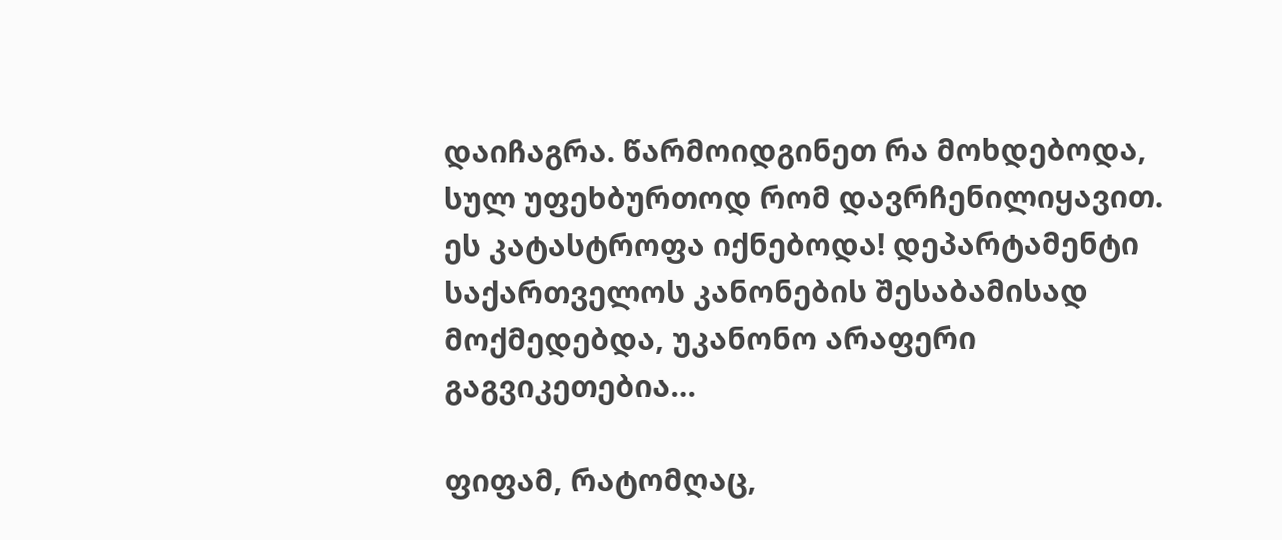დაიჩაგრა. წარმოიდგინეთ რა მოხდებოდა, სულ უფეხბურთოდ რომ დავრჩენილიყავით. ეს კატასტროფა იქნებოდა! დეპარტამენტი საქართველოს კანონების შესაბამისად მოქმედებდა, უკანონო არაფერი გაგვიკეთებია…

ფიფამ, რატომღაც,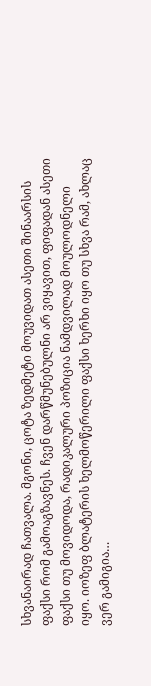სხვანაირად ჩათვალა. მგონი, ცოტა ზედმეტი მოუვიდათ ასეთი შინაარსის ფაქსი რომ გამოაგზავნეს. ჩვენ დარწმუნებულნი არ ვიყავით, ფიფადან ასეთი ფაქსი თუ მოვიდოდა, რადიკალური პოზიცია ნამდვილად მოულოდნელი იყო. იოზეფ ბლატერის ხელმოწერილი ფაქსი ხერხი იყო თუ სხვა რამ, ახლაც ვერ გამიგია…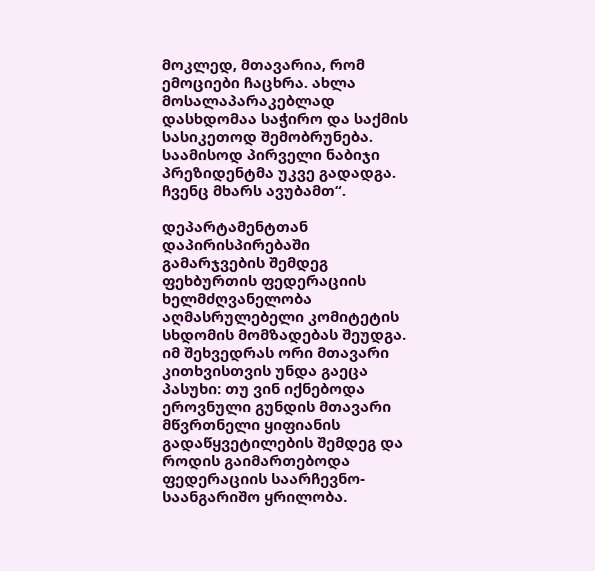მოკლედ, მთავარია, რომ ემოციები ჩაცხრა. ახლა მოსალაპარაკებლად დასხდომაა საჭირო და საქმის სასიკეთოდ შემობრუნება. საამისოდ პირველი ნაბიჯი პრეზიდენტმა უკვე გადადგა. ჩვენც მხარს ავუბამთ“.

დეპარტამენტთან დაპირისპირებაში გამარჯვების შემდეგ ფეხბურთის ფედერაციის ხელმძღვანელობა აღმასრულებელი კომიტეტის სხდომის მომზადებას შეუდგა. იმ შეხვედრას ორი მთავარი კითხვისთვის უნდა გაეცა პასუხი: თუ ვინ იქნებოდა ეროვნული გუნდის მთავარი მწვრთნელი ყიფიანის გადაწყვეტილების შემდეგ და როდის გაიმართებოდა ფედერაციის საარჩევნო-საანგარიშო ყრილობა.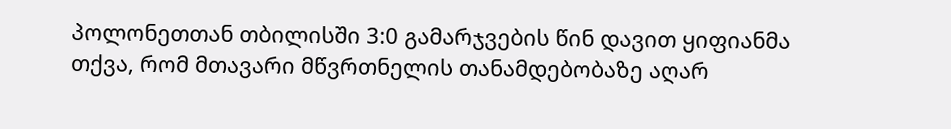პოლონეთთან თბილისში 3:0 გამარჯვების წინ დავით ყიფიანმა თქვა, რომ მთავარი მწვრთნელის თანამდებობაზე აღარ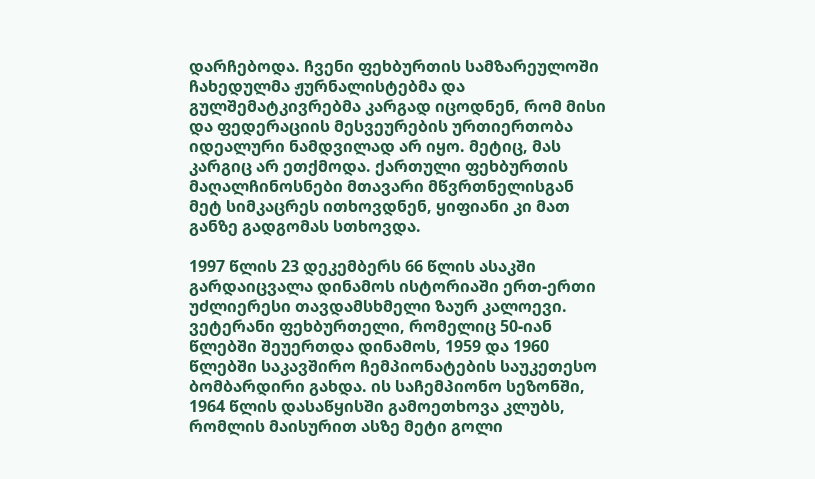დარჩებოდა. ჩვენი ფეხბურთის სამზარეულოში ჩახედულმა ჟურნალისტებმა და გულშემატკივრებმა კარგად იცოდნენ, რომ მისი და ფედერაციის მესვეურების ურთიერთობა იდეალური ნამდვილად არ იყო. მეტიც, მას კარგიც არ ეთქმოდა. ქართული ფეხბურთის მაღალჩინოსნები მთავარი მწვრთნელისგან მეტ სიმკაცრეს ითხოვდნენ, ყიფიანი კი მათ განზე გადგომას სთხოვდა.

1997 წლის 23 დეკემბერს 66 წლის ასაკში გარდაიცვალა დინამოს ისტორიაში ერთ-ერთი უძლიერესი თავდამსხმელი ზაურ კალოევი. ვეტერანი ფეხბურთელი, რომელიც 50-იან წლებში შეუერთდა დინამოს, 1959 და 1960 წლებში საკავშირო ჩემპიონატების საუკეთესო ბომბარდირი გახდა. ის საჩემპიონო სეზონში, 1964 წლის დასაწყისში გამოეთხოვა კლუბს, რომლის მაისურით ასზე მეტი გოლი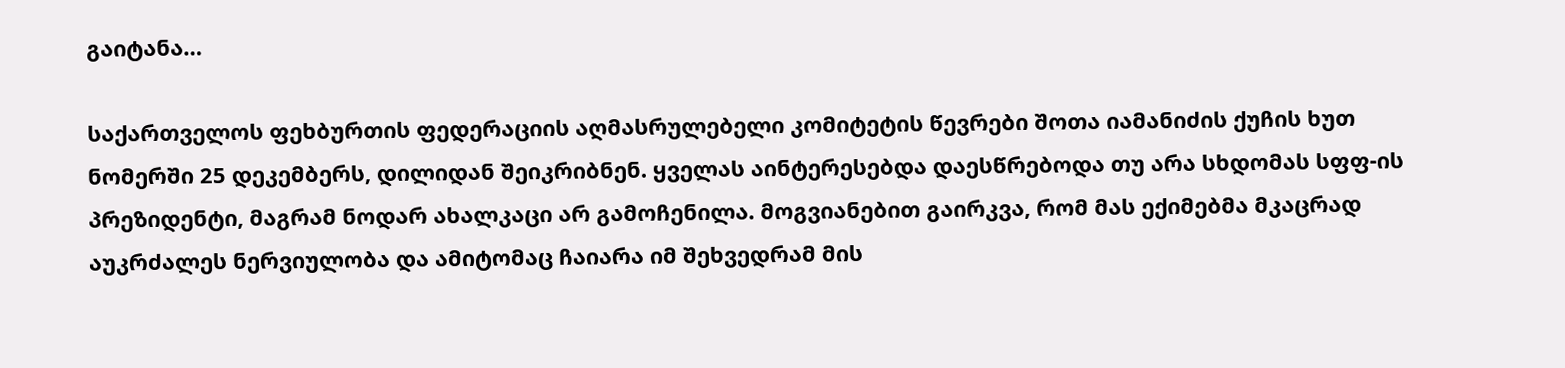გაიტანა…

საქართველოს ფეხბურთის ფედერაციის აღმასრულებელი კომიტეტის წევრები შოთა იამანიძის ქუჩის ხუთ ნომერში 25 დეკემბერს, დილიდან შეიკრიბნენ. ყველას აინტერესებდა დაესწრებოდა თუ არა სხდომას სფფ-ის პრეზიდენტი, მაგრამ ნოდარ ახალკაცი არ გამოჩენილა. მოგვიანებით გაირკვა, რომ მას ექიმებმა მკაცრად აუკრძალეს ნერვიულობა და ამიტომაც ჩაიარა იმ შეხვედრამ მის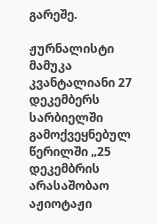გარეშე.

ჟურნალისტი მამუკა კვანტალიანი 27 დეკემბერს სარბიელში გამოქვეყნებულ წერილში „25 დეკემბრის არასაშობაო აჟიოტაჟი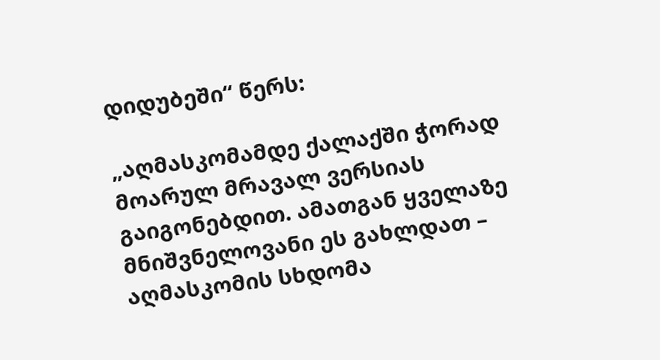დიდუბეში“ წერს:

„აღმასკომამდე ქალაქში ჭორად მოარულ მრავალ ვერსიას გაიგონებდით. ამათგან ყველაზე მნიშვნელოვანი ეს გახლდათ – აღმასკომის სხდომა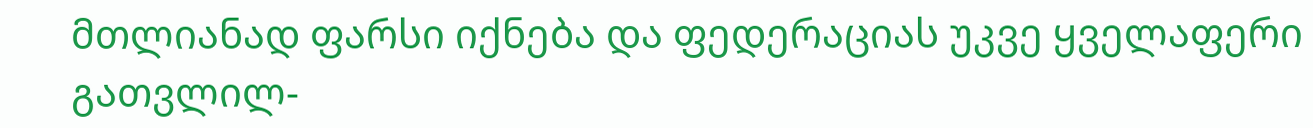მთლიანად ფარსი იქნება და ფედერაციას უკვე ყველაფერი გათვლილ-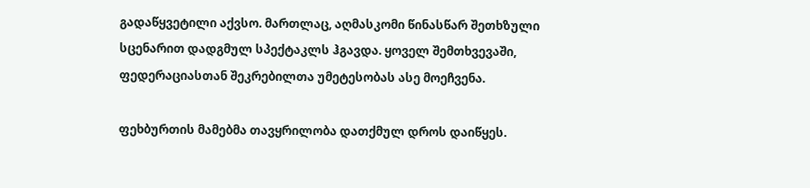გადაწყვეტილი აქვსო. მართლაც, აღმასკომი წინასწარ შეთხზული სცენარით დადგმულ სპექტაკლს ჰგავდა. ყოველ შემთხვევაში, ფედერაციასთან შეკრებილთა უმეტესობას ასე მოეჩვენა.

ფეხბურთის მამებმა თავყრილობა დათქმულ დროს დაიწყეს.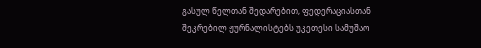გასულ წელთან შედარებით, ფედერაციასთან შეკრებილ ჟურნალისტებს უკეთესი სამუშაო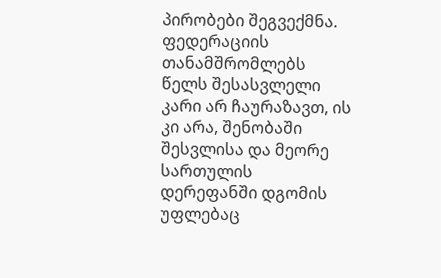პირობები შეგვექმნა. ფედერაციის თანამშრომლებს წელს შესასვლელი კარი არ ჩაურაზავთ, ის კი არა, შენობაში შესვლისა და მეორე სართულის დერეფანში დგომის უფლებაც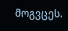მოგვცეს.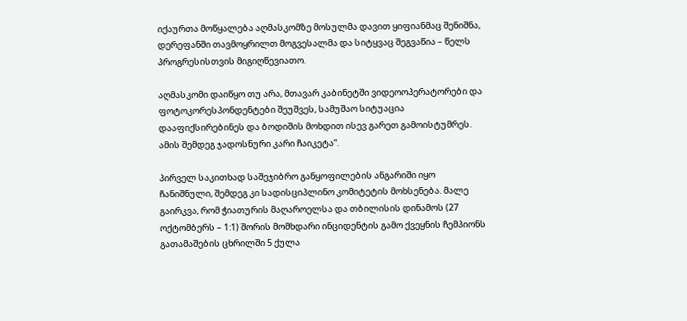იქაურთა მოწყალება აღმასკომზე მოსულმა დავით ყიფიანმაც შენიშნა, დერეფანში თავმოყრილთ მოგვესალმა და სიტყვაც შეგვაწია – წელს პროგრესისთვის მიგიღწევიათო.

აღმასკომი დაიწყო თუ არა, მთავარ კაბინეტში ვიდეოოპერატორები და ფოტოკორესპონდენტები შეუშვეს, სამუშაო სიტუაცია დააფიქსირებინეს და ბოდიშის მოხდით ისევ გარეთ გამოისტუმრეს. ამის შემდეგ ჯადოსნური კარი ჩაიკეტა“.

პირველ საკითხად საშეჯიბრო განყოფილების ანგარიში იყო ჩანიშნული, შემდეგ კი სადისციპლინო კომიტეტის მოხსენება. მალე გაირკვა, რომ ჭიათურის მაღაროელსა და თბილისის დინამოს (27 ოქტომბერს – 1:1) შორის მომხდარი ინციდენტის გამო ქვეყნის ჩემპიონს გათამაშების ცხრილში 5 ქულა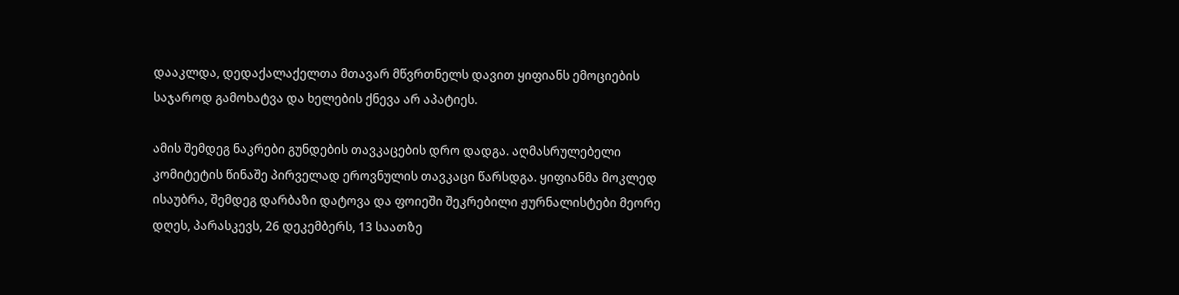დააკლდა, დედაქალაქელთა მთავარ მწვრთნელს დავით ყიფიანს ემოციების საჯაროდ გამოხატვა და ხელების ქნევა არ აპატიეს.

ამის შემდეგ ნაკრები გუნდების თავკაცების დრო დადგა. აღმასრულებელი კომიტეტის წინაშე პირველად ეროვნულის თავკაცი წარსდგა. ყიფიანმა მოკლედ ისაუბრა, შემდეგ დარბაზი დატოვა და ფოიეში შეკრებილი ჟურნალისტები მეორე დღეს, პარასკევს, 26 დეკემბერს, 13 საათზე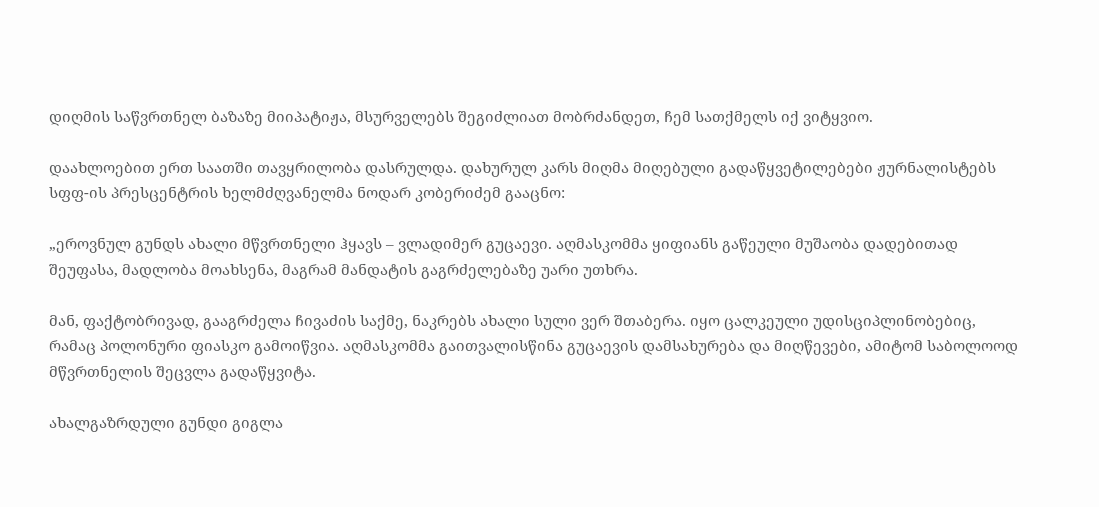დიღმის საწვრთნელ ბაზაზე მიიპატიჟა, მსურველებს შეგიძლიათ მობრძანდეთ, ჩემ სათქმელს იქ ვიტყვიო.

დაახლოებით ერთ საათში თავყრილობა დასრულდა. დახურულ კარს მიღმა მიღებული გადაწყვეტილებები ჟურნალისტებს სფფ-ის პრესცენტრის ხელმძღვანელმა ნოდარ კობერიძემ გააცნო:

„ეროვნულ გუნდს ახალი მწვრთნელი ჰყავს – ვლადიმერ გუცაევი. აღმასკომმა ყიფიანს გაწეული მუშაობა დადებითად შეუფასა, მადლობა მოახსენა, მაგრამ მანდატის გაგრძელებაზე უარი უთხრა.

მან, ფაქტობრივად, გააგრძელა ჩივაძის საქმე, ნაკრებს ახალი სული ვერ შთაბერა. იყო ცალკეული უდისციპლინობებიც, რამაც პოლონური ფიასკო გამოიწვია. აღმასკომმა გაითვალისწინა გუცაევის დამსახურება და მიღწევები, ამიტომ საბოლოოდ მწვრთნელის შეცვლა გადაწყვიტა.

ახალგაზრდული გუნდი გიგლა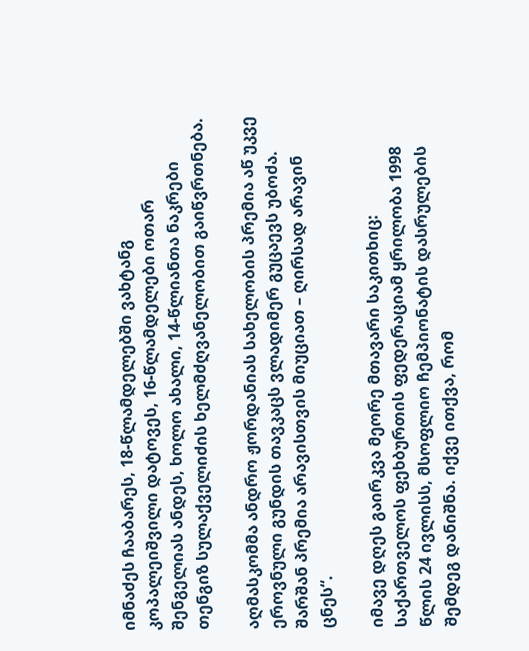იმნაძეს ჩააბარეს, 18-წლამდელებში ვახტანგ კოპალეიშვილი დატოვეს, 16-წლამდელები ოთარ შენგელიას ანდეს, ხოლო ახალი, 14-წლიანთა ნაკრები თენგიზ სულაქველიძის ხელმძღვანელობით გაიწვრთნება.

აღმასკომმა ანდრო ჟორდანიას სახელობის პრემია აწ უკვე ეროვნული გუნდის თავკაცს ვლადიმერ გუცაევს უბოძა. შარშან პრემია არავისთვის მიუციათ – ღირსად არავინ ცნეს“.

იმავე დღეს გაირკვა მეორე მთავარი საკითხიც: საქართველოს ფეხბურთის ფედერაციამ ყრილობა 1998 წლის 24 ივლისს, მსოფლიო ჩემპიონატის დასრულების შემდეგ დანიშნა. იქვე ითქვა, რომ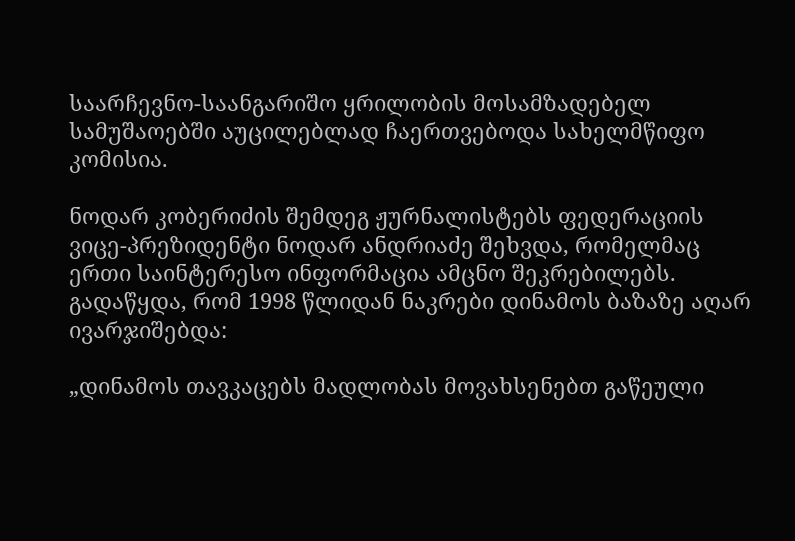საარჩევნო-საანგარიშო ყრილობის მოსამზადებელ სამუშაოებში აუცილებლად ჩაერთვებოდა სახელმწიფო კომისია.

ნოდარ კობერიძის შემდეგ ჟურნალისტებს ფედერაციის ვიცე-პრეზიდენტი ნოდარ ანდრიაძე შეხვდა, რომელმაც ერთი საინტერესო ინფორმაცია ამცნო შეკრებილებს. გადაწყდა, რომ 1998 წლიდან ნაკრები დინამოს ბაზაზე აღარ ივარჯიშებდა:

„დინამოს თავკაცებს მადლობას მოვახსენებთ გაწეული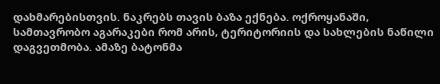დახმარებისთვის. ნაკრებს თავის ბაზა ექნება. ოქროყანაში, სამთავრობო აგარაკები რომ არის, ტერიტორიის და სახლების ნაწილი დაგვეთმობა. ამაზე ბატონმა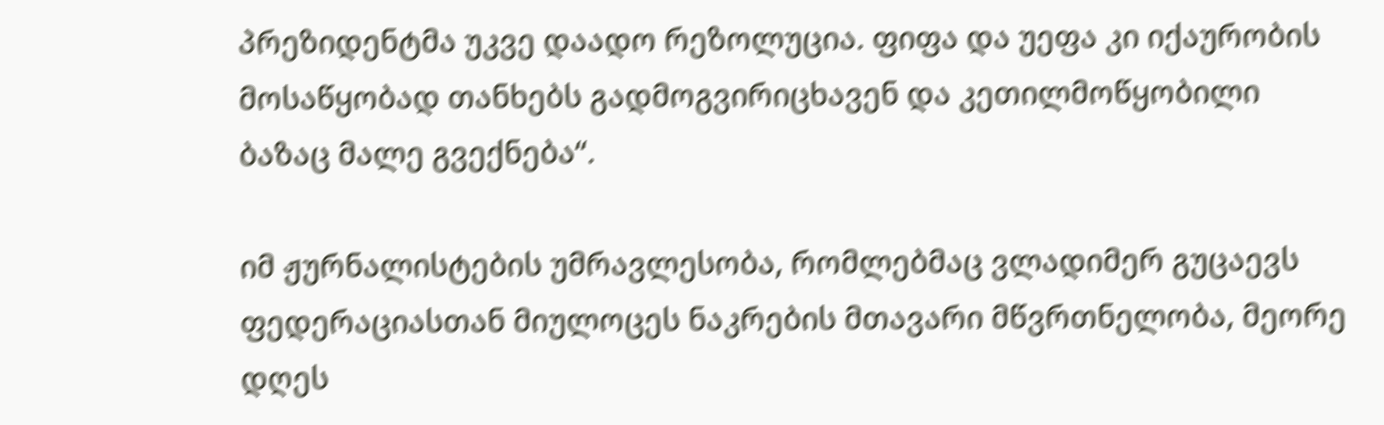პრეზიდენტმა უკვე დაადო რეზოლუცია. ფიფა და უეფა კი იქაურობის მოსაწყობად თანხებს გადმოგვირიცხავენ და კეთილმოწყობილი ბაზაც მალე გვექნება“.

იმ ჟურნალისტების უმრავლესობა, რომლებმაც ვლადიმერ გუცაევს ფედერაციასთან მიულოცეს ნაკრების მთავარი მწვრთნელობა, მეორე დღეს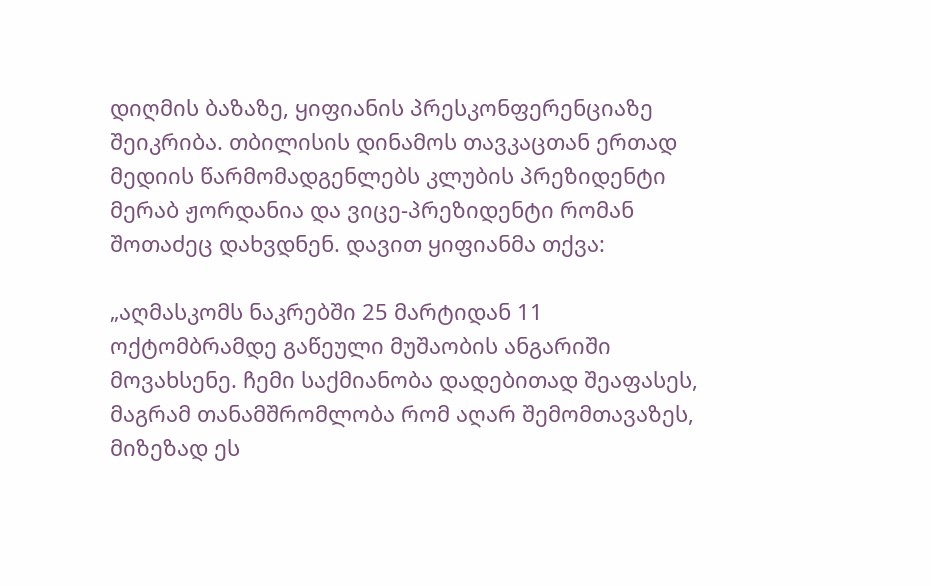დიღმის ბაზაზე, ყიფიანის პრესკონფერენციაზე შეიკრიბა. თბილისის დინამოს თავკაცთან ერთად მედიის წარმომადგენლებს კლუბის პრეზიდენტი მერაბ ჟორდანია და ვიცე-პრეზიდენტი რომან შოთაძეც დახვდნენ. დავით ყიფიანმა თქვა:

„აღმასკომს ნაკრებში 25 მარტიდან 11 ოქტომბრამდე გაწეული მუშაობის ანგარიში მოვახსენე. ჩემი საქმიანობა დადებითად შეაფასეს, მაგრამ თანამშრომლობა რომ აღარ შემომთავაზეს, მიზეზად ეს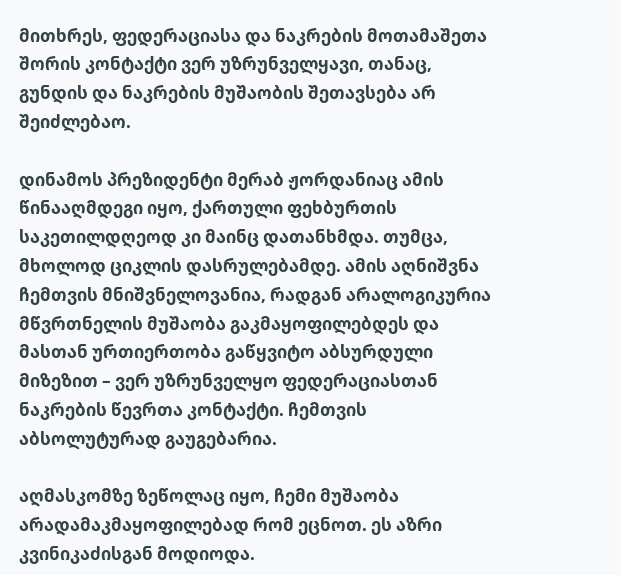მითხრეს, ფედერაციასა და ნაკრების მოთამაშეთა შორის კონტაქტი ვერ უზრუნველყავი, თანაც, გუნდის და ნაკრების მუშაობის შეთავსება არ შეიძლებაო.

დინამოს პრეზიდენტი მერაბ ჟორდანიაც ამის წინააღმდეგი იყო, ქართული ფეხბურთის საკეთილდღეოდ კი მაინც დათანხმდა. თუმცა, მხოლოდ ციკლის დასრულებამდე. ამის აღნიშვნა ჩემთვის მნიშვნელოვანია, რადგან არალოგიკურია მწვრთნელის მუშაობა გაკმაყოფილებდეს და მასთან ურთიერთობა გაწყვიტო აბსურდული მიზეზით – ვერ უზრუნველყო ფედერაციასთან ნაკრების წევრთა კონტაქტი. ჩემთვის აბსოლუტურად გაუგებარია.

აღმასკომზე ზეწოლაც იყო, ჩემი მუშაობა არადამაკმაყოფილებად რომ ეცნოთ. ეს აზრი კვინიკაძისგან მოდიოდა.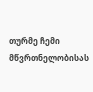თურმე ჩემი მწვრთნელობისას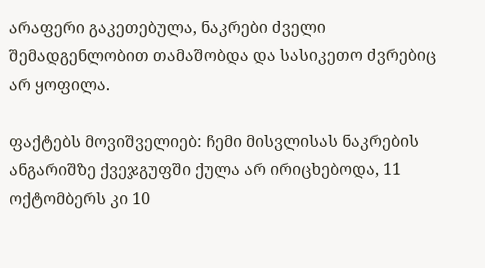არაფერი გაკეთებულა, ნაკრები ძველი შემადგენლობით თამაშობდა და სასიკეთო ძვრებიც არ ყოფილა.

ფაქტებს მოვიშველიებ: ჩემი მისვლისას ნაკრების ანგარიშზე ქვეჯგუფში ქულა არ ირიცხებოდა, 11 ოქტომბერს კი 10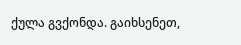ქულა გვქონდა. გაიხსენეთ,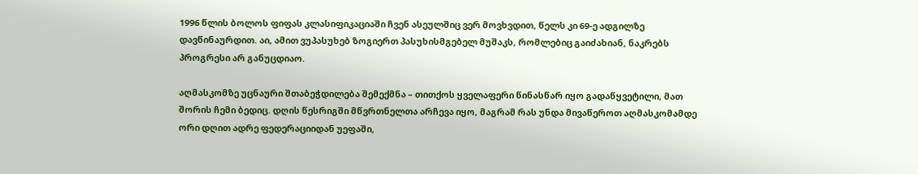1996 წლის ბოლოს ფიფას კლასიფიკაციაში ჩვენ ასეულშიც ვერ მოვხვდით, წელს კი 69-ე ადგილზე დავწინაურდით. აი, ამით ვუპასუხებ ზოგიერთ პასუხისმგებელ მუშაკს, რომლებიც გაიძახიან, ნაკრებს პროგრესი არ განუცდიაო.

აღმასკომზე უცნაური შთაბეჭდილება შემექმნა – თითქოს ყველაფერი წინასწარ იყო გადაწყვეტილი, მათ შორის ჩემი ბედიც. დღის წესრიგში მწვრთნელთა არჩევა იყო, მაგრამ რას უნდა მივაწეროთ აღმასკომამდე ორი დღით ადრე ფედერაციიდან უეფაში,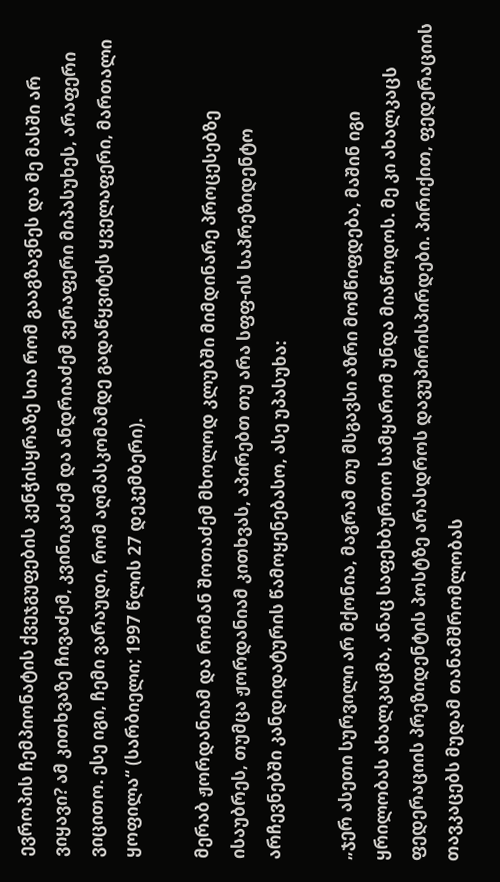ევროპის ჩემპიონატის ქვეჯგუფების კენჭისყრაზე სია რომ გააგზავნეს და მე მასში არ ვიყავი? ამ კითხვაზე ჩივაძემ, კვინიკაძემ და ანდრიაძემ ვერაფერი მიპასუხეს, არაფერი ვიცითო. ესე იგი, ჩემი ვარაუდი, რომ აღმასკომამდე გადაწყვიტეს ყველაფერი, მართალი ყოფილა“ (სარბიელი; 1997 წლის 27 დეკემბერი).

მერაბ ჟორდანიამ და რომან შოთაძემ მხოლოდ კლუბში მიმდინარე პროცესებზე ისაუბრეს, თუმცა ჟორდანიამ კითხვას, აპირებთ თუ არა სფფ-ის საპრეზიდენტო არჩევნებში კანდიდატურის წამოყენებასო, ასე უპასუხა:

„ჯერ ასეთი სურვილი არ მქონია, მაგრამ თუ მსგავსი აზრი მომწიფდება, მაშინ იგი ყრილობას ახალკაცმა, ანაც საფეხბურთო სამყარომ უნდა მიაწოდოს. მე კი ახალკაცს ფედერაციის პრეზიდენტის პოსტზე არასდროს დავუპირისპირდები. პირიქით, ფედერაციის თავკაცებს მუდამ თანამშრომლობას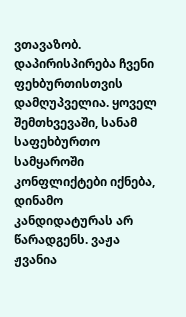ვთავაზობ. დაპირისპირება ჩვენი ფეხბურთისთვის დამღუპველია. ყოველ შემთხვევაში, სანამ საფეხბურთო სამყაროში კონფლიქტები იქნება, დინამო კანდიდატურას არ წარადგენს. ვაჟა ჟვანია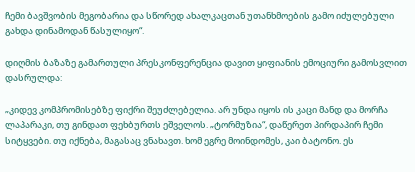ჩემი ბავშვობის მეგობარია და სწორედ ახალკაცთან უთანხმოების გამო იძულებული გახდა დინამოდან წასულიყო“.

დიღმის ბაზაზე გამართული პრესკონფერენცია დავით ყიფიანის ემოციური გამოსვლით დასრულდა:

„კიდევ კომპრომისებზე ფიქრი შეუძლებელია. არ უნდა იყოს ის კაცი მანდ და მორჩა ლაპარაკი, თუ გინდათ ფეხბურთს ეშველოს. „ტორმუზია“, დაწერეთ პირდაპირ ჩემი სიტყვები. თუ იქნება, მაგასაც ვნახავთ. ხომ ეგრე მოინდომეს, კაი ბატონო. ეს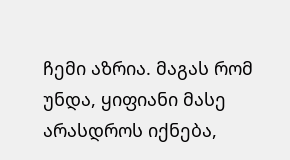ჩემი აზრია. მაგას რომ უნდა, ყიფიანი მასე არასდროს იქნება,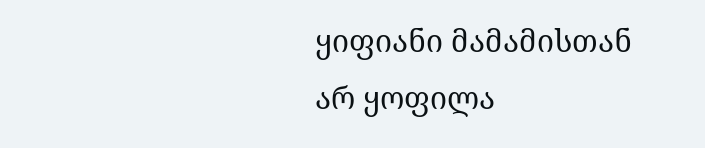ყიფიანი მამამისთან არ ყოფილა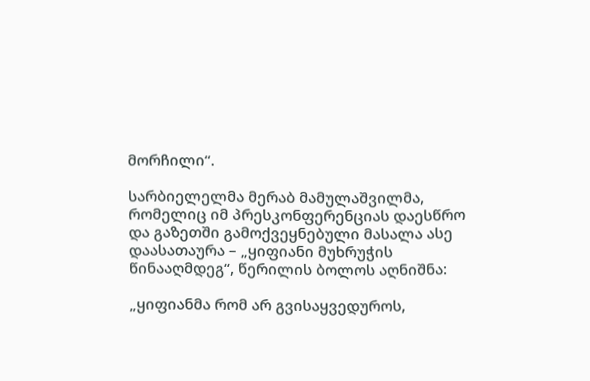მორჩილი“.

სარბიელელმა მერაბ მამულაშვილმა, რომელიც იმ პრესკონფერენციას დაესწრო და გაზეთში გამოქვეყნებული მასალა ასე დაასათაურა – „ყიფიანი მუხრუჭის წინააღმდეგ“, წერილის ბოლოს აღნიშნა:

„ყიფიანმა რომ არ გვისაყვედუროს,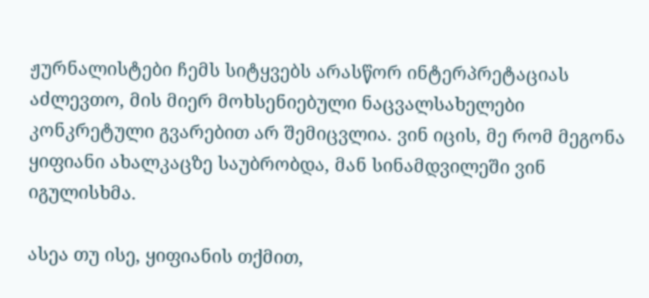ჟურნალისტები ჩემს სიტყვებს არასწორ ინტერპრეტაციას აძლევთო, მის მიერ მოხსენიებული ნაცვალსახელები კონკრეტული გვარებით არ შემიცვლია. ვინ იცის, მე რომ მეგონა ყიფიანი ახალკაცზე საუბრობდა, მან სინამდვილეში ვინ იგულისხმა.

ასეა თუ ისე, ყიფიანის თქმით,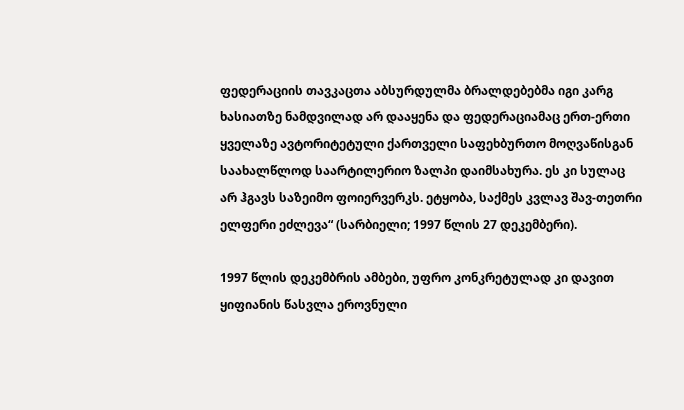ფედერაციის თავკაცთა აბსურდულმა ბრალდებებმა იგი კარგ ხასიათზე ნამდვილად არ დააყენა და ფედერაციამაც ერთ-ერთი ყველაზე ავტორიტეტული ქართველი საფეხბურთო მოღვაწისგან საახალწლოდ საარტილერიო ზალპი დაიმსახურა. ეს კი სულაც არ ჰგავს საზეიმო ფოიერვერკს. ეტყობა, საქმეს კვლავ შავ-თეთრი ელფერი ეძლევა“ (სარბიელი; 1997 წლის 27 დეკემბერი).

1997 წლის დეკემბრის ამბები, უფრო კონკრეტულად კი დავით ყიფიანის წასვლა ეროვნული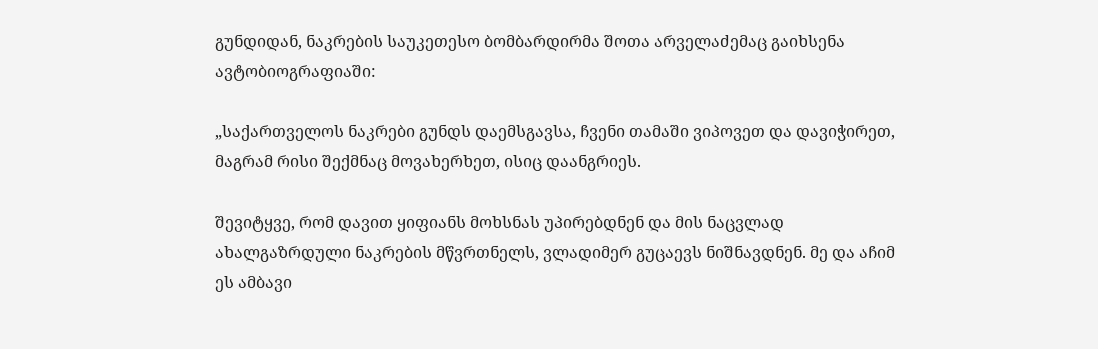გუნდიდან, ნაკრების საუკეთესო ბომბარდირმა შოთა არველაძემაც გაიხსენა ავტობიოგრაფიაში:

„საქართველოს ნაკრები გუნდს დაემსგავსა, ჩვენი თამაში ვიპოვეთ და დავიჭირეთ, მაგრამ რისი შექმნაც მოვახერხეთ, ისიც დაანგრიეს.

შევიტყვე, რომ დავით ყიფიანს მოხსნას უპირებდნენ და მის ნაცვლად ახალგაზრდული ნაკრების მწვრთნელს, ვლადიმერ გუცაევს ნიშნავდნენ. მე და აჩიმ ეს ამბავი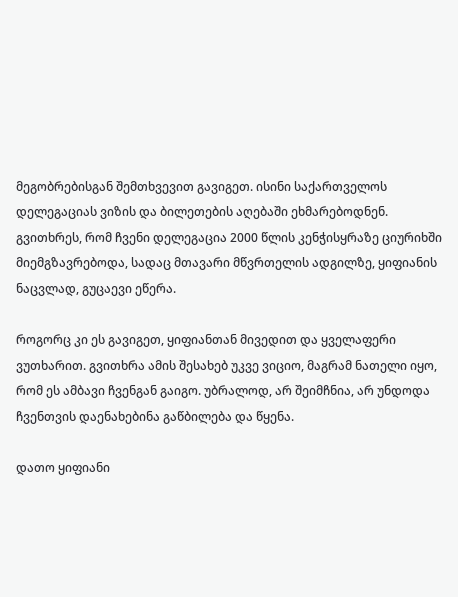მეგობრებისგან შემთხვევით გავიგეთ. ისინი საქართველოს დელეგაციას ვიზის და ბილეთების აღებაში ეხმარებოდნენ. გვითხრეს, რომ ჩვენი დელეგაცია 2000 წლის კენჭისყრაზე ციურიხში მიემგზავრებოდა, სადაც მთავარი მწვრთელის ადგილზე, ყიფიანის ნაცვლად, გუცაევი ეწერა.

როგორც კი ეს გავიგეთ, ყიფიანთან მივედით და ყველაფერი ვუთხარით. გვითხრა ამის შესახებ უკვე ვიციო, მაგრამ ნათელი იყო, რომ ეს ამბავი ჩვენგან გაიგო. უბრალოდ, არ შეიმჩნია, არ უნდოდა ჩვენთვის დაენახებინა გაწბილება და წყენა.

დათო ყიფიანი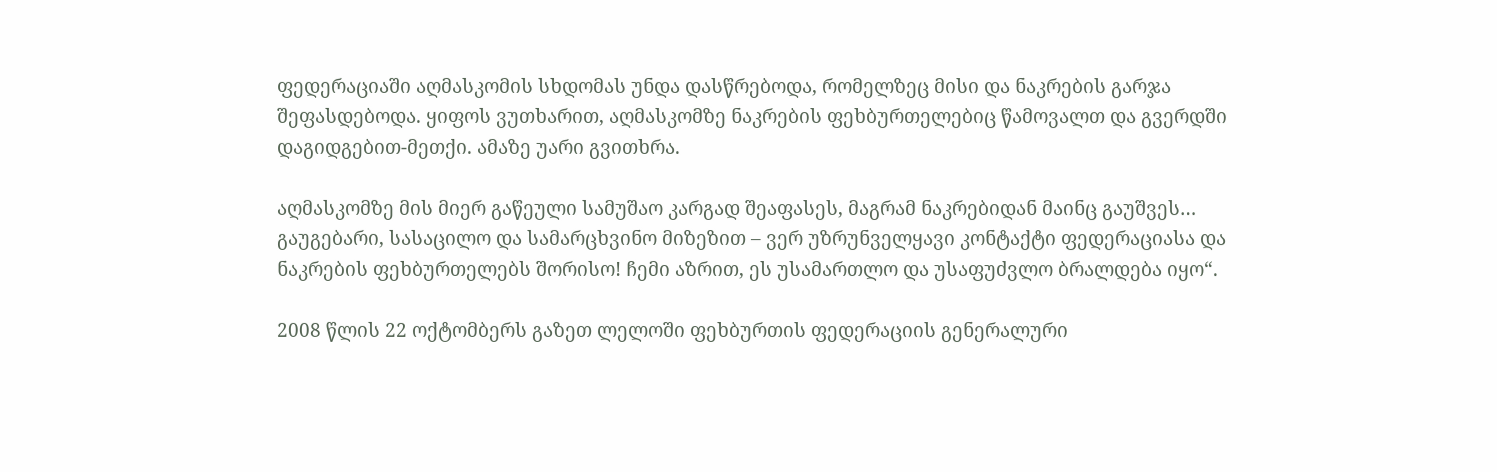ფედერაციაში აღმასკომის სხდომას უნდა დასწრებოდა, რომელზეც მისი და ნაკრების გარჯა შეფასდებოდა. ყიფოს ვუთხარით, აღმასკომზე ნაკრების ფეხბურთელებიც წამოვალთ და გვერდში დაგიდგებით-მეთქი. ამაზე უარი გვითხრა.

აღმასკომზე მის მიერ გაწეული სამუშაო კარგად შეაფასეს, მაგრამ ნაკრებიდან მაინც გაუშვეს… გაუგებარი, სასაცილო და სამარცხვინო მიზეზით – ვერ უზრუნველყავი კონტაქტი ფედერაციასა და ნაკრების ფეხბურთელებს შორისო! ჩემი აზრით, ეს უსამართლო და უსაფუძვლო ბრალდება იყო“.

2008 წლის 22 ოქტომბერს გაზეთ ლელოში ფეხბურთის ფედერაციის გენერალური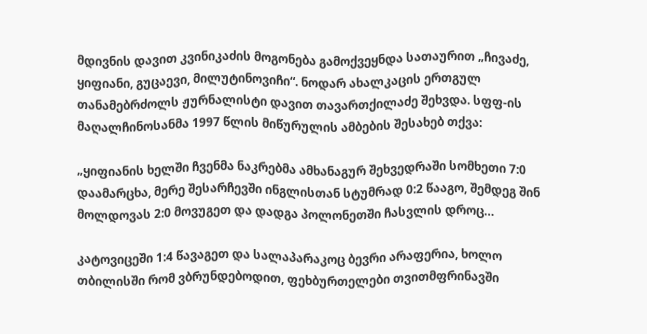მდივნის დავით კვინიკაძის მოგონება გამოქვეყნდა სათაურით „ჩივაძე, ყიფიანი, გუცაევი, მილუტინოვიჩი“. ნოდარ ახალკაცის ერთგულ თანამებრძოლს ჟურნალისტი დავით თავართქილაძე შეხვდა. სფფ-ის მაღალჩინოსანმა 1997 წლის მიწურულის ამბების შესახებ თქვა:

„ყიფიანის ხელში ჩვენმა ნაკრებმა ამხანაგურ შეხვედრაში სომხეთი 7:0 დაამარცხა, მერე შესარჩევში ინგლისთან სტუმრად 0:2 წააგო, შემდეგ შინ მოლდოვას 2:0 მოვუგეთ და დადგა პოლონეთში ჩასვლის დროც…

კატოვიცეში 1:4 წავაგეთ და სალაპარაკოც ბევრი არაფერია, ხოლო თბილისში რომ ვბრუნდებოდით, ფეხბურთელები თვითმფრინავში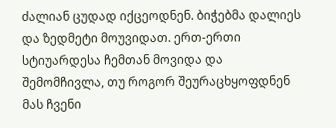ძალიან ცუდად იქცეოდნენ. ბიჭებმა დალიეს და ზედმეტი მოუვიდათ. ერთ-ერთი სტიუარდესა ჩემთან მოვიდა და შემომჩივლა, თუ როგორ შეურაცხყოფდნენ მას ჩვენი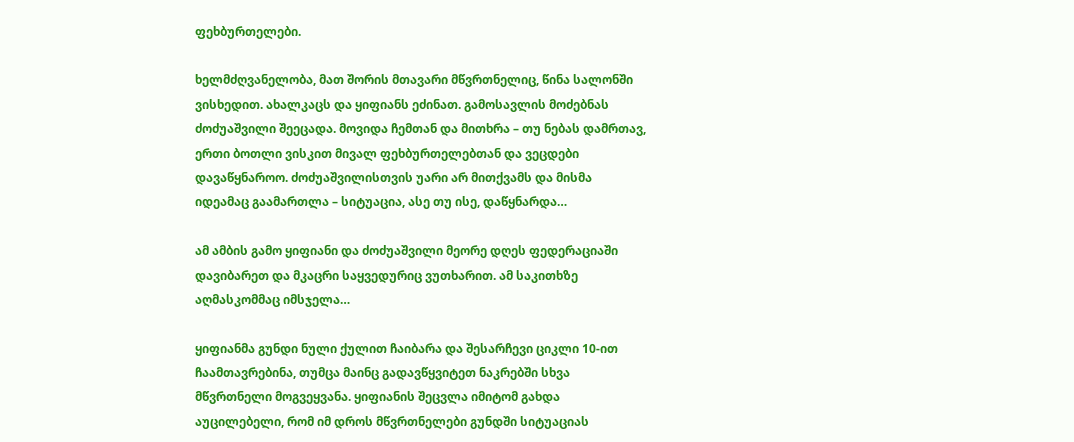ფეხბურთელები.

ხელმძღვანელობა, მათ შორის მთავარი მწვრთნელიც, წინა სალონში ვისხედით. ახალკაცს და ყიფიანს ეძინათ. გამოსავლის მოძებნას ძოძუაშვილი შეეცადა. მოვიდა ჩემთან და მითხრა – თუ ნებას დამრთავ, ერთი ბოთლი ვისკით მივალ ფეხბურთელებთან და ვეცდები დავაწყნაროო. ძოძუაშვილისთვის უარი არ მითქვამს და მისმა იდეამაც გაამართლა – სიტუაცია, ასე თუ ისე, დაწყნარდა…

ამ ამბის გამო ყიფიანი და ძოძუაშვილი მეორე დღეს ფედერაციაში დავიბარეთ და მკაცრი საყვედურიც ვუთხარით. ამ საკითხზე აღმასკომმაც იმსჯელა…

ყიფიანმა გუნდი ნული ქულით ჩაიბარა და შესარჩევი ციკლი 10-ით ჩაამთავრებინა, თუმცა მაინც გადავწყვიტეთ ნაკრებში სხვა მწვრთნელი მოგვეყვანა. ყიფიანის შეცვლა იმიტომ გახდა აუცილებელი, რომ იმ დროს მწვრთნელები გუნდში სიტუაციას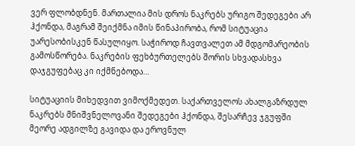ვერ ფლობდნენ. მართალია მის დროს ნაკრებს ურიგო შედეგები არ ჰქონდა, მაგრამ შეიქმნა იმის წინაპირობა, რომ სიტუაცია უარესობისკენ წასულიყო. საჭიროდ ჩავთვალეთ ამ მდგომარეობის გამოსწორება. ნაკრების ფეხბურთელებს შორის სხვადასხვა დაჯგუფებაც კი იქმნებოდა…

სიტუაციის მიხედვით ვიმოქმედეთ. საქართველოს ახალგაზრდულ ნაკრებს მნიშვნელოვანი შედეგები ჰქონდა, შესარჩევ ჯგუფში მეორე ადგილზე გავიდა და ეროვნულ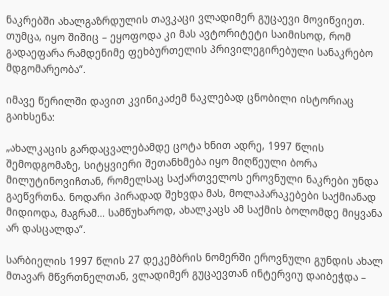ნაკრებში ახალგაზრდულის თავკაცი ვლადიმერ გუცაევი მოვიწვიეთ. თუმცა, იყო შიშიც – ეყოფოდა კი მას ავტორიტეტი საიმისოდ, რომ გადაეფარა რამდენიმე ფეხბურთელის პრივილეგირებული სანაკრებო მდგომარეობა“.

იმავე წერილში დავით კვინიკაძემ ნაკლებად ცნობილი ისტორიაც გაიხსენა:

„ახალკაცის გარდაცვალებამდე ცოტა ხნით ადრე, 1997 წლის შემოდგომაზე, სიტყვიერი შეთანხმება იყო მიღწეული ბორა მილუტინოვიჩთან, რომელსაც საქართველოს ეროვნული ნაკრები უნდა გაეწვრთნა. ნოდარი პირადად შეხვდა მას, მოლაპარაკებები საქმიანად მიდიოდა, მაგრამ… სამწუხაროდ, ახალკაცს ამ საქმის ბოლომდე მიყვანა არ დასცალდა“.

სარბიელის 1997 წლის 27 დეკემბრის ნომერში ეროვნული გუნდის ახალ მთავარ მწვრთნელთან, ვლადიმერ გუცაევთან ინტერვიუ დაიბეჭდა –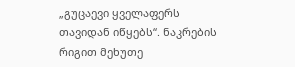„გუცაევი ყველაფერს თავიდან იწყებს“. ნაკრების რიგით მეხუთე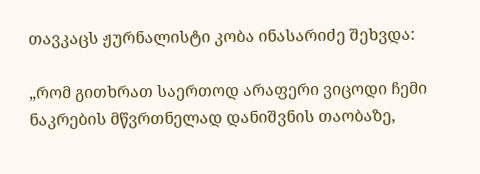თავკაცს ჟურნალისტი კობა ინასარიძე შეხვდა:

„რომ გითხრათ საერთოდ არაფერი ვიცოდი ჩემი ნაკრების მწვრთნელად დანიშვნის თაობაზე,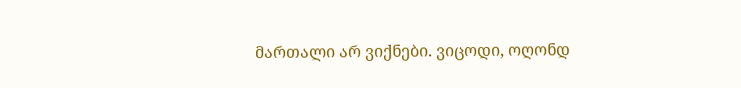მართალი არ ვიქნები. ვიცოდი, ოღონდ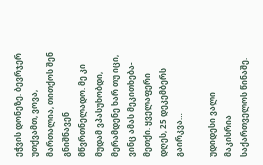ეჭვის დონეზე. ბევრჯერ უთქვამთ, ვოვა, მართალია, თითქოს შენ გნიშნავენ მწვრთნელადო. მე კი მუდამ ვპასუხობდი, მერამდენე ხარ თუ იცი, ვინც ამას მეკითხება-მეთქი. ყველაფერი დღეს, 25 დეკემბერს გაირკვა…

უდიდესი ვალი მაკისრია საქართველოს წინაშე.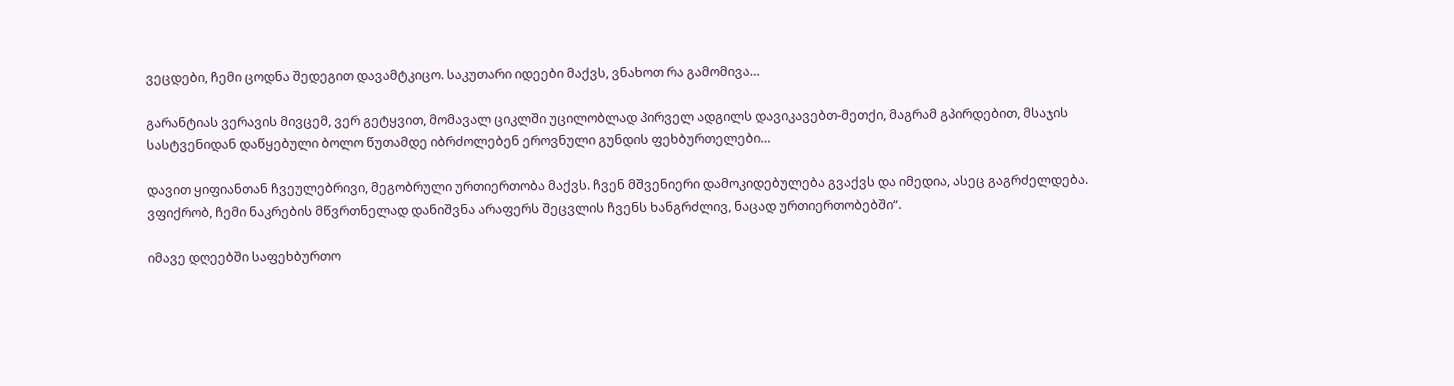ვეცდები, ჩემი ცოდნა შედეგით დავამტკიცო. საკუთარი იდეები მაქვს, ვნახოთ რა გამომივა…

გარანტიას ვერავის მივცემ, ვერ გეტყვით, მომავალ ციკლში უცილობლად პირველ ადგილს დავიკავებთ-მეთქი, მაგრამ გპირდებით, მსაჯის სასტვენიდან დაწყებული ბოლო წუთამდე იბრძოლებენ ეროვნული გუნდის ფეხბურთელები…

დავით ყიფიანთან ჩვეულებრივი, მეგობრული ურთიერთობა მაქვს. ჩვენ მშვენიერი დამოკიდებულება გვაქვს და იმედია, ასეც გაგრძელდება. ვფიქრობ, ჩემი ნაკრების მწვრთნელად დანიშვნა არაფერს შეცვლის ჩვენს ხანგრძლივ, ნაცად ურთიერთობებში“.

იმავე დღეებში საფეხბურთო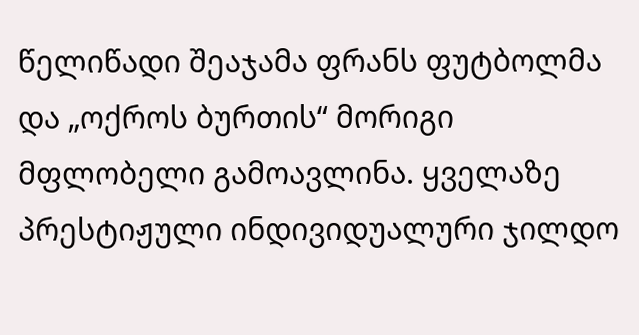წელიწადი შეაჯამა ფრანს ფუტბოლმა და „ოქროს ბურთის“ მორიგი მფლობელი გამოავლინა. ყველაზე პრესტიჟული ინდივიდუალური ჯილდო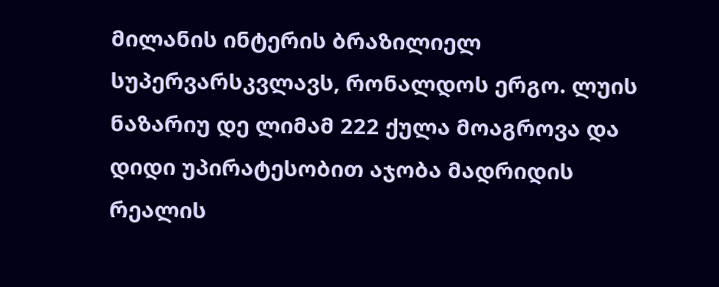მილანის ინტერის ბრაზილიელ სუპერვარსკვლავს, რონალდოს ერგო. ლუის ნაზარიუ დე ლიმამ 222 ქულა მოაგროვა და დიდი უპირატესობით აჯობა მადრიდის რეალის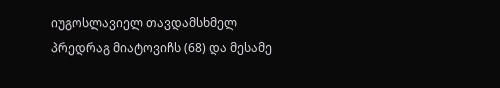იუგოსლავიელ თავდამსხმელ პრედრაგ მიატოვიჩს (68) და მესამე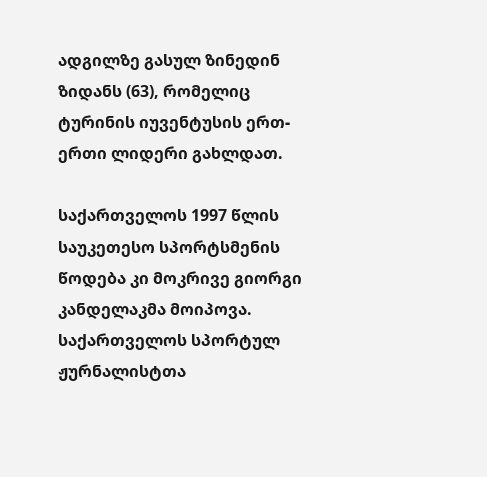ადგილზე გასულ ზინედინ ზიდანს (63), რომელიც ტურინის იუვენტუსის ერთ-ერთი ლიდერი გახლდათ.

საქართველოს 1997 წლის საუკეთესო სპორტსმენის წოდება კი მოკრივე გიორგი კანდელაკმა მოიპოვა. საქართველოს სპორტულ ჟურნალისტთა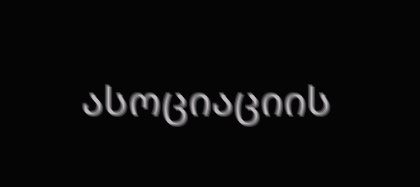ასოციაციის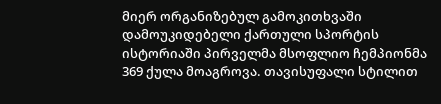მიერ ორგანიზებულ გამოკითხვაში დამოუკიდებელი ქართული სპორტის ისტორიაში პირველმა მსოფლიო ჩემპიონმა 369 ქულა მოაგროვა. თავისუფალი სტილით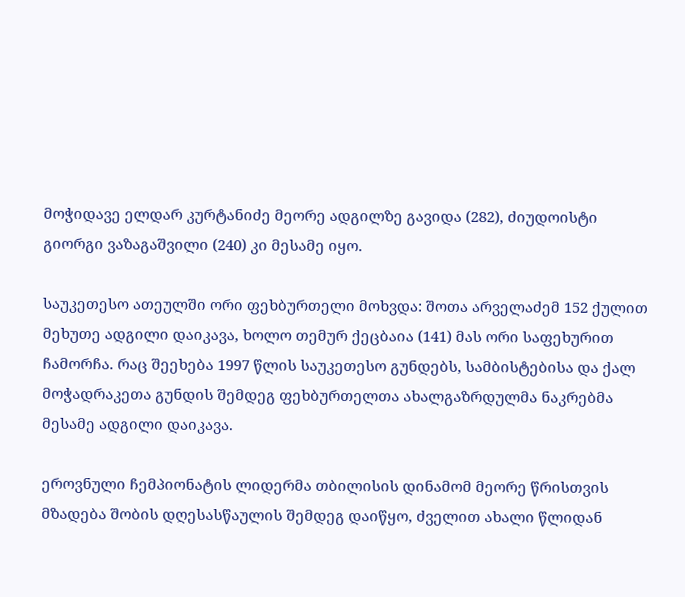მოჭიდავე ელდარ კურტანიძე მეორე ადგილზე გავიდა (282), ძიუდოისტი გიორგი ვაზაგაშვილი (240) კი მესამე იყო.

საუკეთესო ათეულში ორი ფეხბურთელი მოხვდა: შოთა არველაძემ 152 ქულით მეხუთე ადგილი დაიკავა, ხოლო თემურ ქეცბაია (141) მას ორი საფეხურით ჩამორჩა. რაც შეეხება 1997 წლის საუკეთესო გუნდებს, სამბისტებისა და ქალ მოჭადრაკეთა გუნდის შემდეგ ფეხბურთელთა ახალგაზრდულმა ნაკრებმა მესამე ადგილი დაიკავა.

ეროვნული ჩემპიონატის ლიდერმა თბილისის დინამომ მეორე წრისთვის მზადება შობის დღესასწაულის შემდეგ დაიწყო, ძველით ახალი წლიდან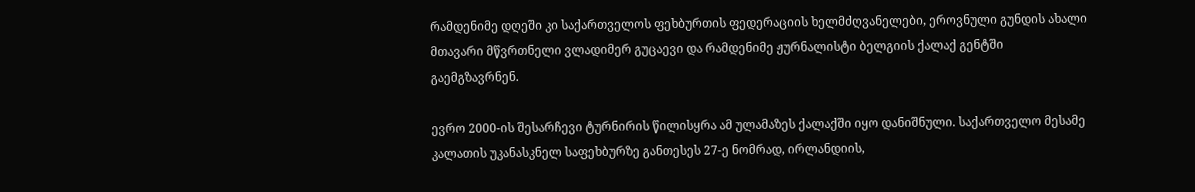რამდენიმე დღეში კი საქართველოს ფეხბურთის ფედერაციის ხელმძღვანელები, ეროვნული გუნდის ახალი მთავარი მწვრთნელი ვლადიმერ გუცაევი და რამდენიმე ჟურნალისტი ბელგიის ქალაქ გენტში გაემგზავრნენ.

ევრო 2000-ის შესარჩევი ტურნირის წილისყრა ამ ულამაზეს ქალაქში იყო დანიშნული. საქართველო მესამე კალათის უკანასკნელ საფეხბურზე განთესეს 27-ე ნომრად, ირლანდიის,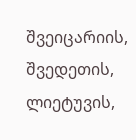შვეიცარიის, შვედეთის, ლიეტუვის,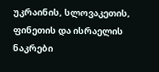უკრაინის, სლოვაკეთის, ფინეთის და ისრაელის ნაკრები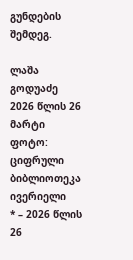გუნდების შემდეგ.

ლაშა გოდუაძე
2026 წლის 26 მარტი
ფოტო: ციფრული ბიბლიოთეკა ივერიელი
* – 2026 წლის 26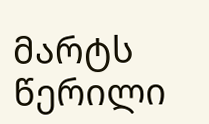მარტს წერილი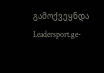გამოქვეყნდა Leadersport.ge-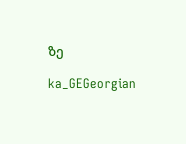ზე

ka_GEGeorgian